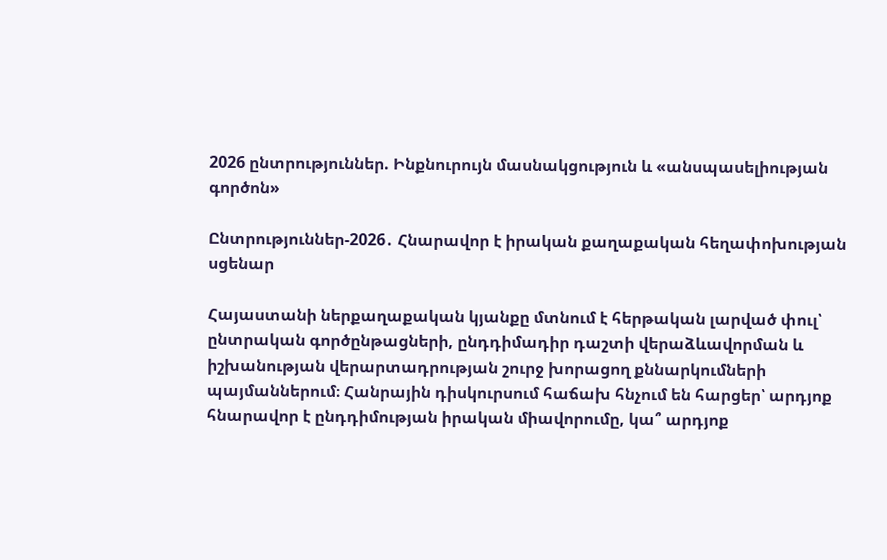2026 ընտրություններ. Ինքնուրույն մասնակցություն և «անսպասելիության գործոն»

Ընտրություններ-2026․ Հնարավոր է իրական քաղաքական հեղափոխության սցենար

Հայաստանի ներքաղաքական կյանքը մտնում է հերթական լարված փուլ՝ ընտրական գործընթացների, ընդդիմադիր դաշտի վերաձևավորման և իշխանության վերարտադրության շուրջ խորացող քննարկումների պայմաններում։ Հանրային դիսկուրսում հաճախ հնչում են հարցեր՝ արդյոք հնարավոր է ընդդիմության իրական միավորումը, կա՞ արդյոք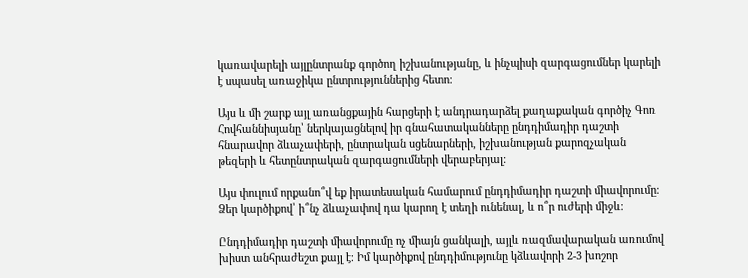կառավարելի այլընտրանք գործող իշխանությանը, և ինչպիսի զարգացումներ կարելի է սպասել առաջիկա ընտրություններից հետո։

Այս և մի շարք այլ առանցքային հարցերի է անդրադարձել քաղաքական գործիչ Գոռ Հովհաննիսյանը՝ ներկայացնելով իր գնահատականները ընդդիմադիր դաշտի հնարավոր ձևաչափերի, ընտրական սցենարների, իշխանության քարոզչական թեզերի և հետընտրական զարգացումների վերաբերյալ։

Այս փուլում որքանո՞վ եք իրատեսական համարում ընդդիմադիր դաշտի միավորումը։ Ձեր կարծիքով՝ ի՞նչ ձևաչափով դա կարող է տեղի ունենալ, և ո՞ր ուժերի միջև։

Ընդդիմադիր դաշտի միավորումը ոչ միայն ցանկալի, այլև ռազմավարական առումով խիստ անհրաժեշտ քայլ է։ Իմ կարծիքով ընդդիմությունը կձևավորի 2-3 խոշոր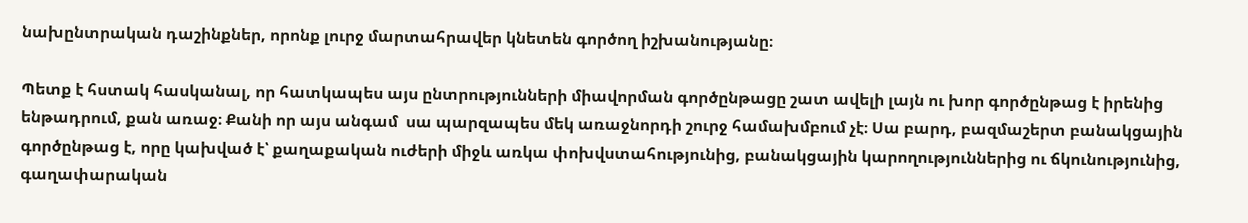նախընտրական դաշինքներ, որոնք լուրջ մարտահրավեր կնետեն գործող իշխանությանը։

Պետք է հստակ հասկանալ, որ հատկապես այս ընտրությունների միավորման գործընթացը շատ ավելի լայն ու խոր գործընթաց է իրենից ենթադրում, քան առաջ։ Քանի որ այս անգամ  սա պարզապես մեկ առաջնորդի շուրջ համախմբում չէ։ Սա բարդ, բազմաշերտ բանակցային գործընթաց է, որը կախված է՝ քաղաքական ուժերի միջև առկա փոխվստահությունից, բանակցային կարողություններից ու ճկունությունից, գաղափարական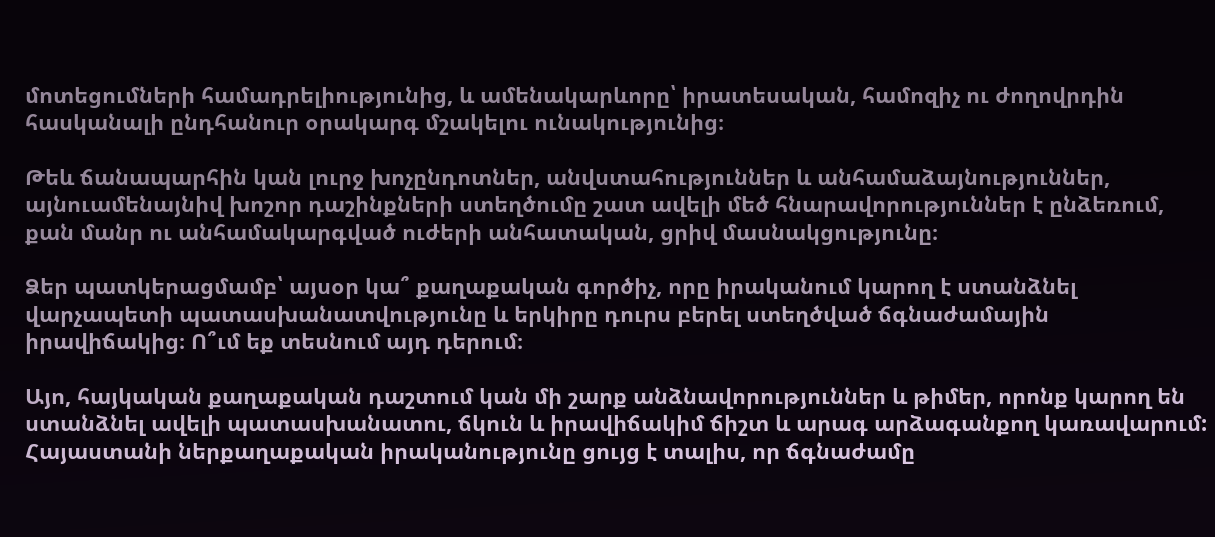մոտեցումների համադրելիությունից, և ամենակարևորը՝ իրատեսական, համոզիչ ու ժողովրդին հասկանալի ընդհանուր օրակարգ մշակելու ունակությունից։

Թեև ճանապարհին կան լուրջ խոչընդոտներ, անվստահություններ և անհամաձայնություններ, այնուամենայնիվ խոշոր դաշինքների ստեղծումը շատ ավելի մեծ հնարավորություններ է ընձեռում, քան մանր ու անհամակարգված ուժերի անհատական, ցրիվ մասնակցությունը։

Ձեր պատկերացմամբ՝ այսօր կա՞ քաղաքական գործիչ, որը իրականում կարող է ստանձնել վարչապետի պատասխանատվությունը և երկիրը դուրս բերել ստեղծված ճգնաժամային իրավիճակից։ Ո՞ւմ եք տեսնում այդ դերում։

Այո, հայկական քաղաքական դաշտում կան մի շարք անձնավորություններ և թիմեր, որոնք կարող են ստանձնել ավելի պատասխանատու, ճկուն և իրավիճակիմ ճիշտ և արագ արձագանքող կառավարում: Հայաստանի ներքաղաքական իրականությունը ցույց է տալիս, որ ճգնաժամը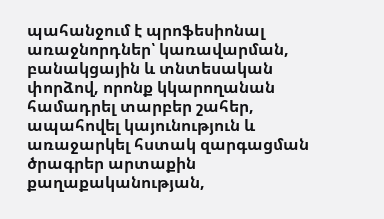պահանջում է պրոֆեսիոնալ առաջնորդներ՝ կառավարման, բանակցային և տնտեսական փորձով, որոնք կկարողանան համադրել տարբեր շահեր, ապահովել կայունություն և առաջարկել հստակ զարգացման ծրագրեր արտաքին քաղաքականության,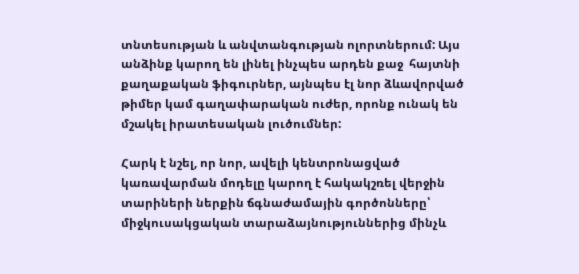տնտեսության և անվտանգության ոլորտներում: Այս անձինք կարող են լինել ինչպես արդեն քաջ  հայտնի քաղաքական ֆիգուրներ, այնպես էլ նոր ձևավորված թիմեր կամ գաղափարական ուժեր, որոնք ունակ են մշակել իրատեսական լուծումներ:

Հարկ է նշել, որ նոր, ավելի կենտրոնացված կառավարման մոդելը կարող է հակակշռել վերջին տարիների ներքին ճգնաժամային գործոնները՝ միջկուսակցական տարաձայնություններից մինչև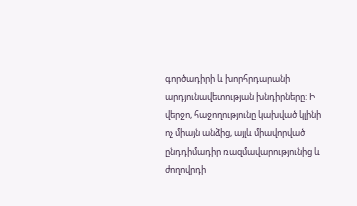գործադիրի և խորհրդարանի արդյունավետության խնդիրները: Ի վերջո, հաջողությունը կախված կլինի ոչ միայն անձից, այլև միավորված ընդդիմադիր ռազմավարությունից և ժողովրդի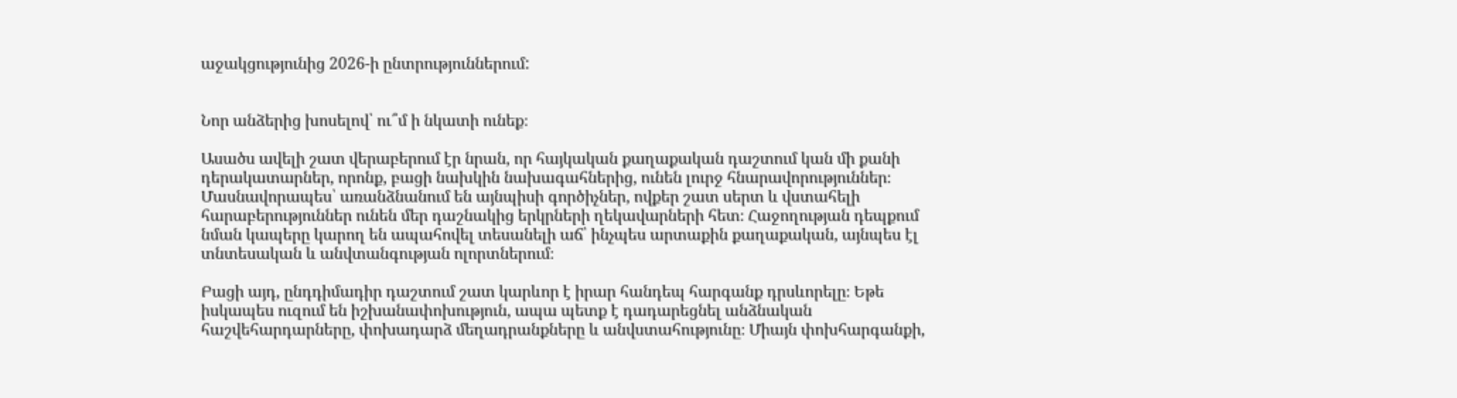աջակցությունից 2026-ի ընտրություններում:


Նոր անձերից խոսելով՝ ու՞մ ի նկատի ունեք։

Ասածս ավելի շատ վերաբերում էր նրան, որ հայկական քաղաքական դաշտում կան մի քանի դերակատարներ, որոնք, բացի նախկին նախագահներից, ունեն լուրջ հնարավորություններ։ Մասնավորապես՝ առանձնանում են այնպիսի գործիչներ, ովքեր շատ սերտ և վստահելի հարաբերություններ ունեն մեր դաշնակից երկրների ղեկավարների հետ։ Հաջողության դեպքում նման կապերը կարող են ապահովել տեսանելի աճ՝ ինչպես արտաքին քաղաքական, այնպես էլ տնտեսական և անվտանգության ոլորտներում։

Բացի այդ, ընդդիմադիր դաշտում շատ կարևոր է իրար հանդեպ հարգանք դրսևորելը։ Եթե իսկապես ուզում են իշխանափոխություն, ապա պետք է դադարեցնել անձնական հաշվեհարդարները, փոխադարձ մեղադրանքները և անվստահությունը։ Միայն փոխհարգանքի,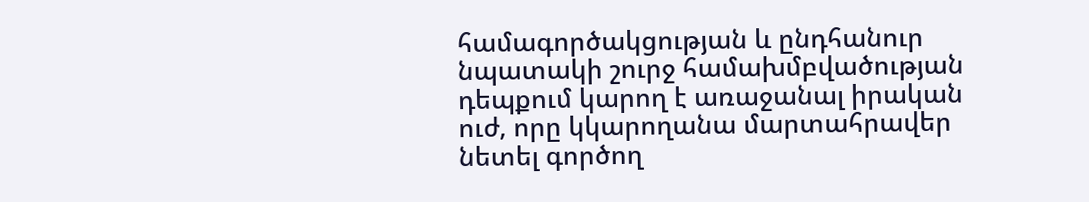համագործակցության և ընդհանուր նպատակի շուրջ համախմբվածության դեպքում կարող է առաջանալ իրական ուժ, որը կկարողանա մարտահրավեր նետել գործող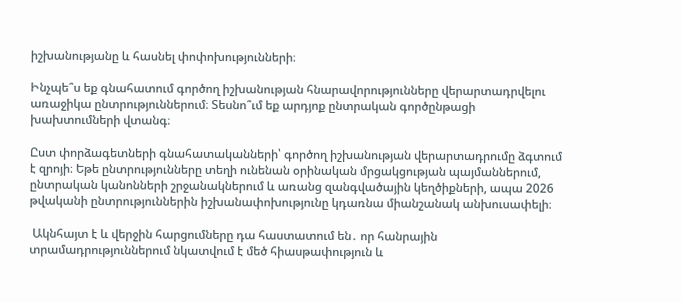իշխանությանը և հասնել փոփոխությունների։

Ինչպե՞ս եք գնահատում գործող իշխանության հնարավորությունները վերարտադրվելու առաջիկա ընտրություններում։ Տեսնո՞ւմ եք արդյոք ընտրական գործընթացի խախտումների վտանգ։

Ըստ փորձագետների գնահատականների՝ գործող իշխանության վերարտադրումը ձգտում է զրոյի։ Եթե ընտրությունները տեղի ունենան օրինական մրցակցության պայմաններում, ընտրական կանոնների շրջանակներում և առանց զանգվածային կեղծիքների, ապա 2026 թվականի ընտրություններին իշխանափոխությունը կդառնա միանշանակ անխուսափելի։

 Ակնհայտ է և վերջին հարցումները դա հաստատում են․ որ հանրային տրամադրություններում նկատվում է մեծ հիասթափություն և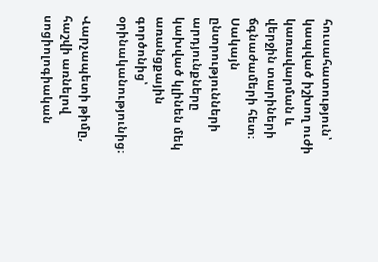հուսահատություն՝ կապված իշխող ուժի կառավարման և վերջին տարիների ճգնաժամերի հետ։ Սակայն ընտրությունների արդյունքները  կախված կլինեն մեկ առանցքային գործոնից՝ օրինականությունից։

Վարչապետի թիմը, հաշվի առնելով սոցիոլոգիական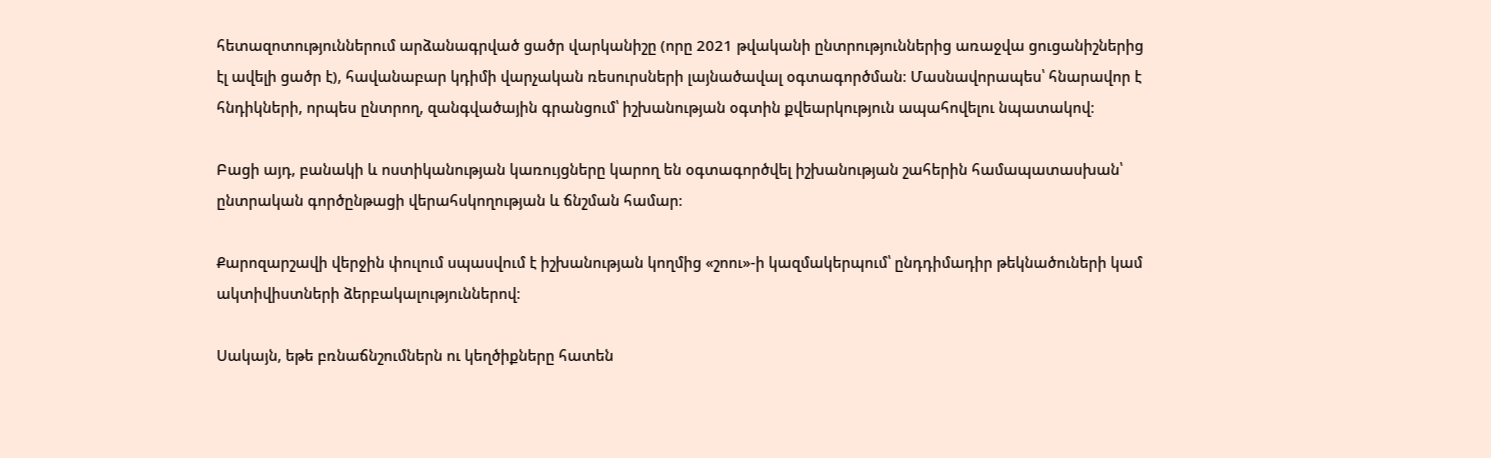հետազոտություններում արձանագրված ցածր վարկանիշը (որը 2021 թվականի ընտրություններից առաջվա ցուցանիշներից էլ ավելի ցածր է), հավանաբար կդիմի վարչական ռեսուրսների լայնածավալ օգտագործման։ Մասնավորապես՝ հնարավոր է հնդիկների, որպես ընտրող, զանգվածային գրանցում՝ իշխանության օգտին քվեարկություն ապահովելու նպատակով։

Բացի այդ, բանակի և ոստիկանության կառույցները կարող են օգտագործվել իշխանության շահերին համապատասխան՝ ընտրական գործընթացի վերահսկողության և ճնշման համար։

Քարոզարշավի վերջին փուլում սպասվում է իշխանության կողմից «շոու»-ի կազմակերպում՝ ընդդիմադիր թեկնածուների կամ ակտիվիստների ձերբակալություններով։

Սակայն, եթե բռնաճնշումներն ու կեղծիքները հատեն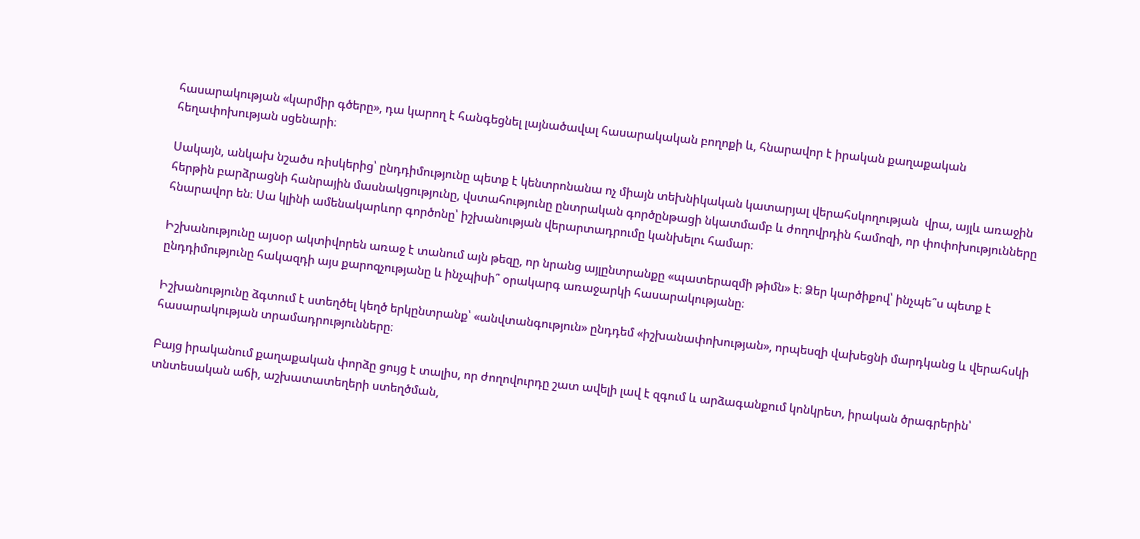հասարակության «կարմիր գծերը», դա կարող է հանգեցնել լայնածավալ հասարակական բողոքի և, հնարավոր է իրական քաղաքական հեղափոխության սցենարի։

Սակայն, անկախ նշածս ռիսկերից՝ ընդդիմությունը պետք է կենտրոնանա ոչ միայն տեխնիկական կատարյալ վերահսկողության  վրա, այլև առաջին հերթին բարձրացնի հանրային մասնակցությունը, վստահությունը ընտրական գործընթացի նկատմամբ և ժողովրդին համոզի, որ փոփոխությունները հնարավոր են։ Սա կլինի ամենակարևոր գործոնը՝ իշխանության վերարտադրումը կանխելու համար։

Իշխանությունը այսօր ակտիվորեն առաջ է տանում այն թեզը, որ նրանց այլընտրանքը «պատերազմի թիմն» է։ Ձեր կարծիքով՝ ինչպե՞ս պետք է ընդդիմությունը հակազդի այս քարոզչությանը և ինչպիսի՞ օրակարգ առաջարկի հասարակությանը։

Իշխանությունը ձգտում է ստեղծել կեղծ երկընտրանք՝ «անվտանգություն» ընդդեմ «իշխանափոխության», որպեսզի վախեցնի մարդկանց և վերահսկի հասարակության տրամադրությունները։

Բայց իրականում քաղաքական փորձը ցույց է տալիս, որ ժողովուրդը շատ ավելի լավ է զգում և արձագանքում կոնկրետ, իրական ծրագրերին՝ տնտեսական աճի, աշխատատեղերի ստեղծման,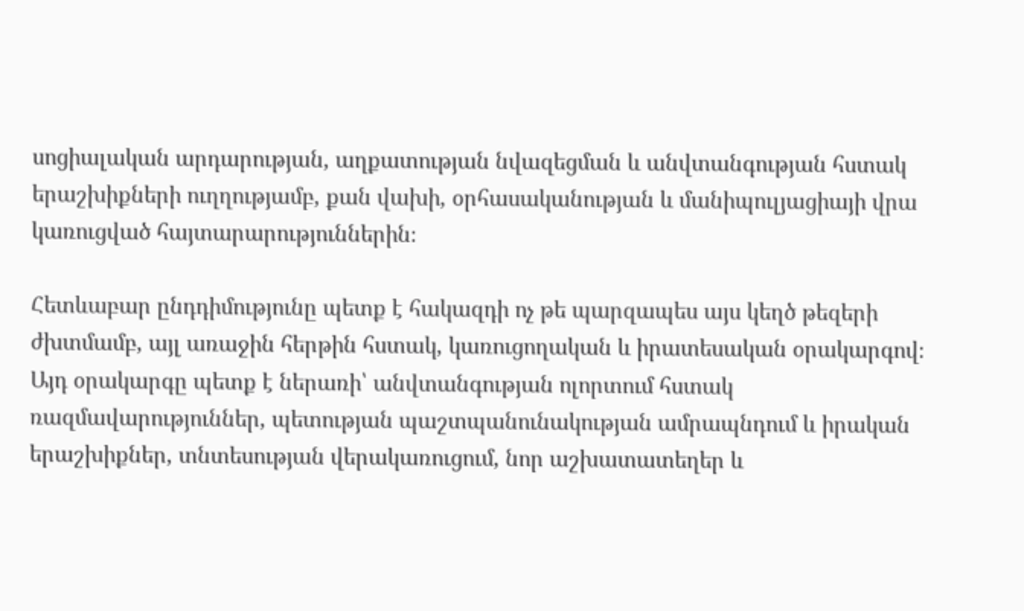սոցիալական արդարության, աղքատության նվազեցման և անվտանգության հստակ երաշխիքների ուղղությամբ, քան վախի, օրհասականության և մանիպուլյացիայի վրա կառուցված հայտարարություններին։

Հետևաբար ընդդիմությունը պետք է հակազդի ոչ թե պարզապես այս կեղծ թեզերի  ժխտմամբ, այլ առաջին հերթին հստակ, կառուցողական և իրատեսական օրակարգով։ Այդ օրակարգը պետք է ներառի՝ անվտանգության ոլորտում հստակ ռազմավարություններ, պետության պաշտպանունակության ամրապնդում և իրական երաշխիքներ, տնտեսության վերակառուցում, նոր աշխատատեղեր և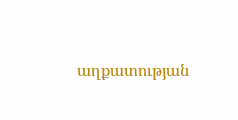աղքատության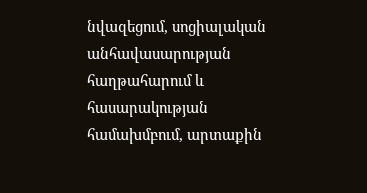նվազեցում, սոցիալական անհավասարության հաղթահարում և հասարակության համախմբում, արտաքին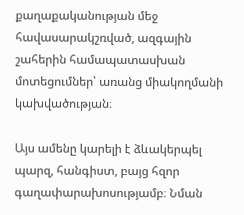քաղաքականության մեջ հավասարակշռված, ազգային շահերին համապատասխան մոտեցումներ՝ առանց միակողմանի կախվածության։

Այս ամենը կարելի է ձևակերպել պարզ, հանգիստ, բայց հզոր գաղափարախոսությամբ։ Նման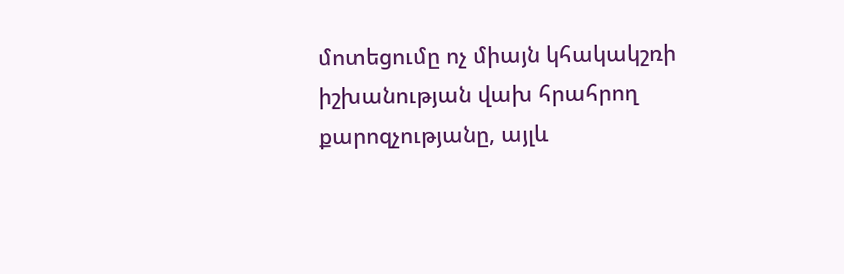մոտեցումը ոչ միայն կհակակշռի իշխանության վախ հրահրող քարոզչությանը, այլև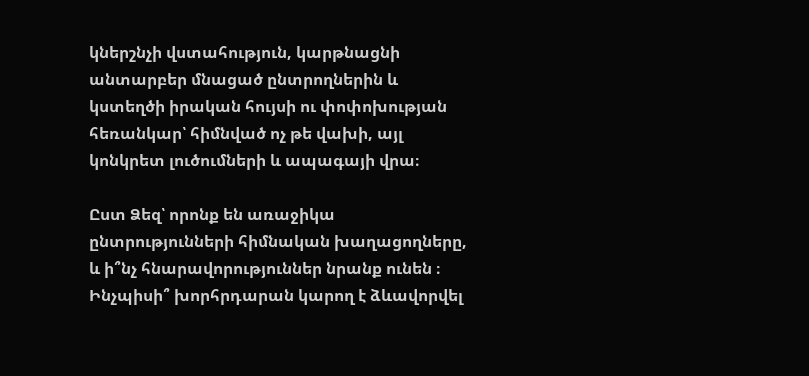կներշնչի վստահություն, կարթնացնի անտարբեր մնացած ընտրողներին և կստեղծի իրական հույսի ու փոփոխության հեռանկար՝ հիմնված ոչ թե վախի, այլ կոնկրետ լուծումների և ապագայի վրա։

Ըստ Ձեզ՝ որոնք են առաջիկա ընտրությունների հիմնական խաղացողները, և ի՞նչ հնարավորություններ նրանք ունեն ։ Ինչպիսի՞ խորհրդարան կարող է ձևավորվել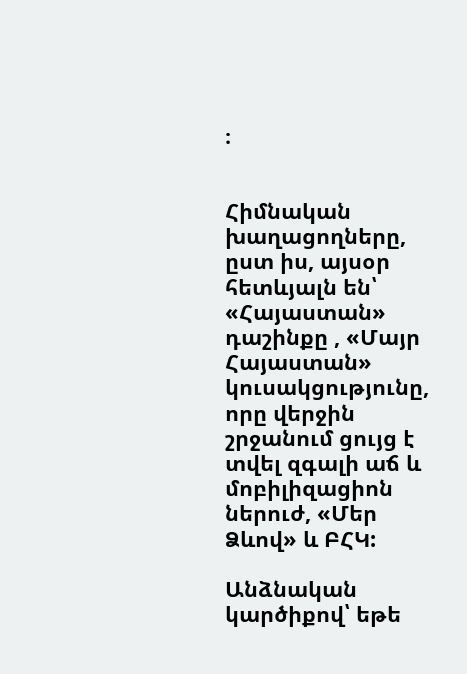։


Հիմնական խաղացողները, ըստ իս, այսօր հետևյալն են՝ «Հայաստան» դաշինքը , «Մայր Հայաստան» կուսակցությունը, որը վերջին շրջանում ցույց է տվել զգալի աճ և մոբիլիզացիոն ներուժ, «Մեր Ձևով» և ԲՀԿ:

Անձնական կարծիքով՝ եթե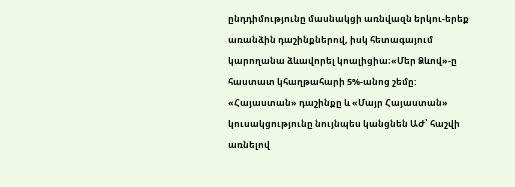ընդդիմությունը մասնակցի առնվազն երկու-երեք առանձին դաշինքներով, իսկ հետագայում կարողանա ձևավորել կոալիցիա։«Մեր Ձևով»-ը հաստատ կհաղթահարի 5%-անոց շեմը: «Հայաստան» դաշինքը և «Մայր Հայաստան» կուսակցությունը նույնպես կանցնեն ԱԺ՝ հաշվի առնելով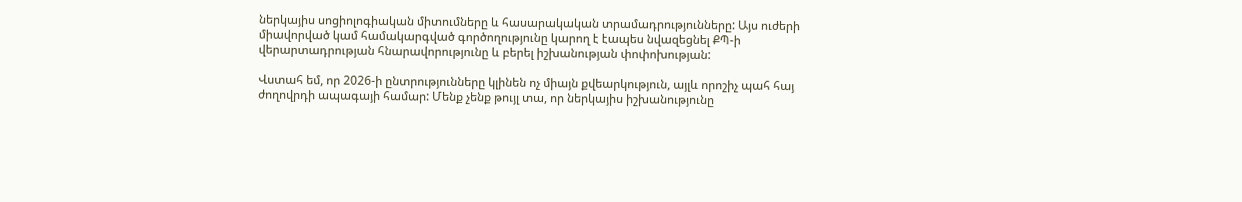ներկայիս սոցիոլոգիական միտումները և հասարակական տրամադրությունները: Այս ուժերի միավորված կամ համակարգված գործողությունը կարող է էապես նվազեցնել ՔՊ-ի վերարտադրության հնարավորությունը և բերել իշխանության փոփոխության:

Վստահ եմ, որ 2026-ի ընտրությունները կլինեն ոչ միայն քվեարկություն, այլև որոշիչ պահ հայ ժողովրդի ապագայի համար: Մենք չենք թույլ տա, որ ներկայիս իշխանությունը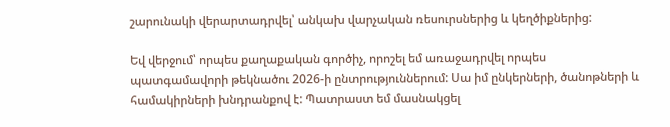շարունակի վերարտադրվել՝ անկախ վարչական ռեսուրսներից և կեղծիքներից:

Եվ վերջում՝ որպես քաղաքական գործիչ, որոշել եմ առաջադրվել որպես պատգամավորի թեկնածու 2026-ի ընտրություններում: Սա իմ ընկերների, ծանոթների և համակիրների խնդրանքով է: Պատրաստ եմ մասնակցել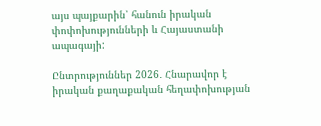այս պայքարին՝ հանուն իրական փոփոխությունների և Հայաստանի ապագայի:

Ընտրություններ 2026․ Հնարավոր է իրական քաղաքական հեղափոխության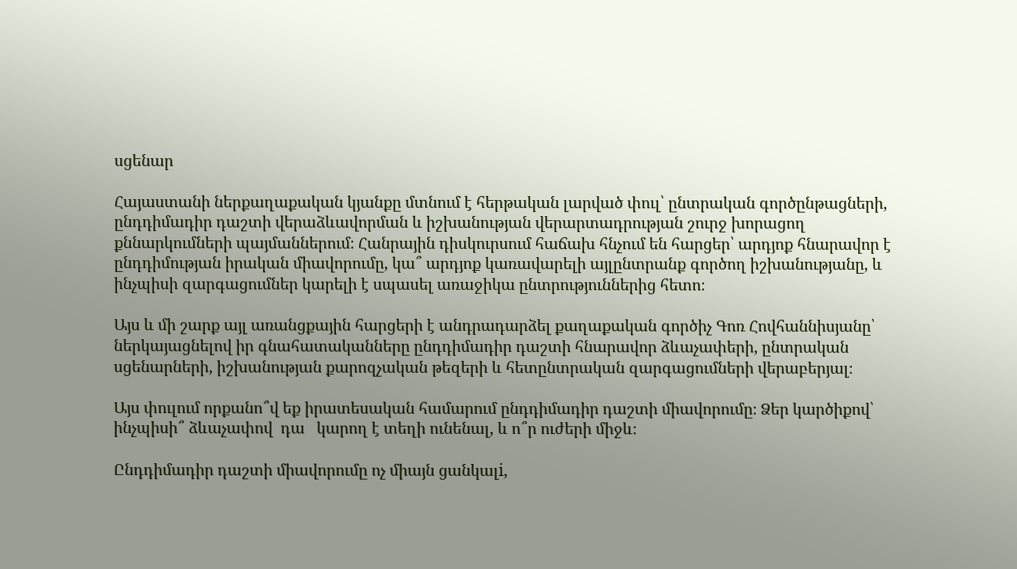սցենար

Հայաստանի ներքաղաքական կյանքը մտնում է հերթական լարված փուլ՝ ընտրական գործընթացների, ընդդիմադիր դաշտի վերաձևավորման և իշխանության վերարտադրության շուրջ խորացող քննարկումների պայմաններում։ Հանրային դիսկուրսում հաճախ հնչում են հարցեր՝ արդյոք հնարավոր է ընդդիմության իրական միավորումը, կա՞ արդյոք կառավարելի այլընտրանք գործող իշխանությանը, և ինչպիսի զարգացումներ կարելի է սպասել առաջիկա ընտրություններից հետո։

Այս և մի շարք այլ առանցքային հարցերի է անդրադարձել քաղաքական գործիչ Գոռ Հովհաննիսյանը՝ ներկայացնելով իր գնահատականները ընդդիմադիր դաշտի հնարավոր ձևաչափերի, ընտրական սցենարների, իշխանության քարոզչական թեզերի և հետընտրական զարգացումների վերաբերյալ։

Այս փուլում որքանո՞վ եք իրատեսական համարում ընդդիմադիր դաշտի միավորումը։ Ձեր կարծիքով՝ ինչպիսի՞ ձևաչափով  դա   կարող է տեղի ունենալ, և ո՞ր ուժերի միջև։

Ընդդիմադիր դաշտի միավորումը ոչ միայն ցանկալi,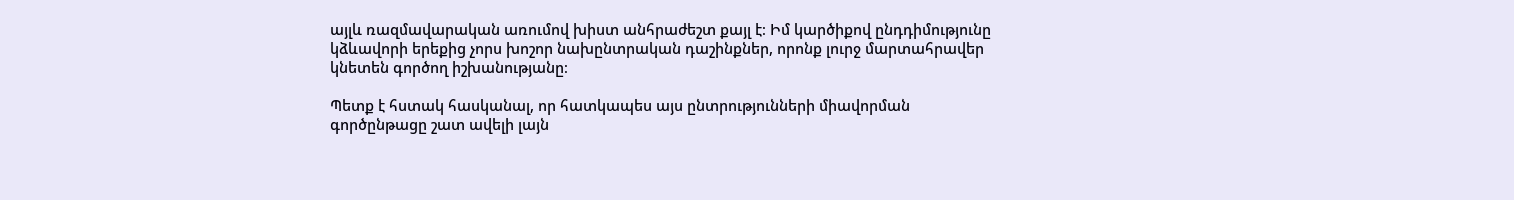այլև ռազմավարական առումով խիստ անհրաժեշտ քայլ է։ Իմ կարծիքով ընդդիմությունը կձևավորի երեքից չորս խոշոր նախընտրական դաշինքներ, որոնք լուրջ մարտահրավեր կնետեն գործող իշխանությանը։

Պետք է հստակ հասկանալ, որ հատկապես այս ընտրությունների միավորման գործընթացը շատ ավելի լայն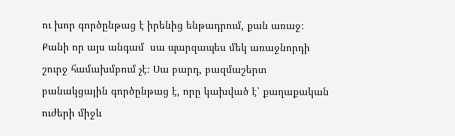ու խոր գործընթաց է իրենից ենթադրում, քան առաջ։ Քանի որ այս անգամ  սա պարզապես մեկ առաջնորդի շուրջ համախմբում չէ։ Սա բարդ, բազմաշերտ բանակցային գործընթաց է, որը կախված է՝ քաղաքական ուժերի միջև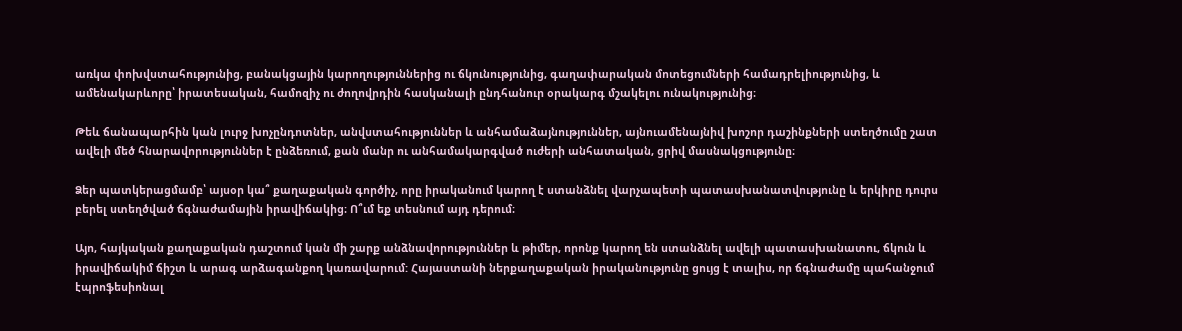առկա փոխվստահությունից, բանակցային կարողություններից ու ճկունությունից, գաղափարական մոտեցումների համադրելիությունից, և ամենակարևորը՝ իրատեսական, համոզիչ ու ժողովրդին հասկանալի ընդհանուր օրակարգ մշակելու ունակությունից։

Թեև ճանապարհին կան լուրջ խոչընդոտներ, անվստահություններ և անհամաձայնություններ, այնուամենայնիվ խոշոր դաշինքների ստեղծումը շատ ավելի մեծ հնարավորություններ է ընձեռում, քան մանր ու անհամակարգված ուժերի անհատական, ցրիվ մասնակցությունը։

Ձեր պատկերացմամբ՝ այսօր կա՞ քաղաքական գործիչ, որը իրականում կարող է ստանձնել վարչապետի պատասխանատվությունը և երկիրը դուրս բերել ստեղծված ճգնաժամային իրավիճակից։ Ո՞ւմ եք տեսնում այդ դերում։

Այո, հայկական քաղաքական դաշտում կան մի շարք անձնավորություններ և թիմեր, որոնք կարող են ստանձնել ավելի պատասխանատու, ճկուն և իրավիճակիմ ճիշտ և արագ արձագանքող կառավարում: Հայաստանի ներքաղաքական իրականությունը ցույց է տալիս, որ ճգնաժամը պահանջում էպրոֆեսիոնալ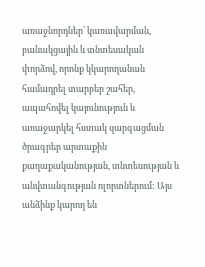առաջնորդներ՝ կառավարման, բանակցային և տնտեսական փորձով, որոնք կկարողանան համադրել տարբեր շահեր, ապահովել կայունություն և առաջարկել հստակ զարգացման ծրագրեր արտաքին քաղաքականության, տնտեսության և անվտանգության ոլորտներում: Այս անձինք կարող են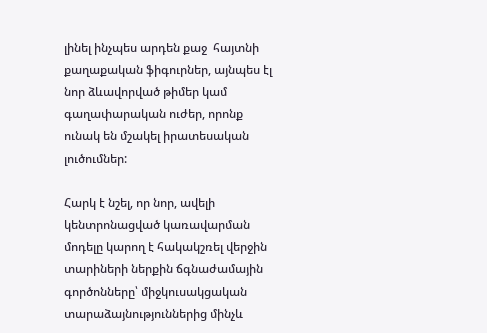լինել ինչպես արդեն քաջ  հայտնի քաղաքական ֆիգուրներ, այնպես էլ նոր ձևավորված թիմեր կամ գաղափարական ուժեր, որոնք ունակ են մշակել իրատեսական լուծումներ:

Հարկ է նշել, որ նոր, ավելի կենտրոնացված կառավարման մոդելը կարող է հակակշռել վերջին տարիների ներքին ճգնաժամային գործոնները՝ միջկուսակցական տարաձայնություններից մինչև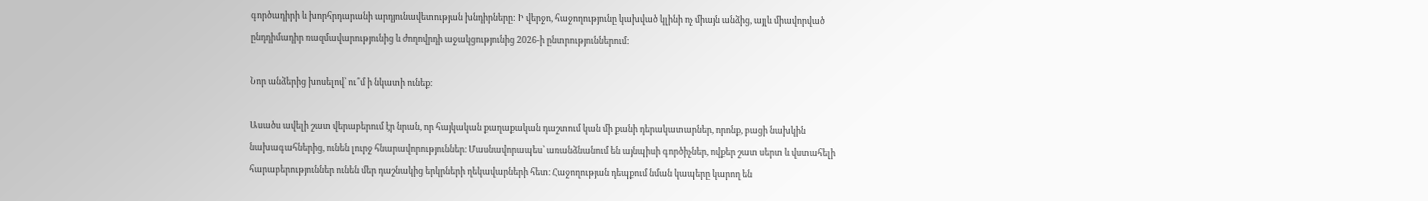գործադիրի և խորհրդարանի արդյունավետության խնդիրները: Ի վերջո, հաջողությունը կախված կլինի ոչ միայն անձից, այլև միավորված ընդդիմադիր ռազմավարությունից և ժողովրդի աջակցությունից 2026-ի ընտրություններում:

Նոր անձերից խոսելով՝ ու՞մ ի նկատի ունեք։

Ասածս ավելի շատ վերաբերում էր նրան, որ հայկական քաղաքական դաշտում կան մի քանի դերակատարներ, որոնք, բացի նախկին նախագահներից, ունեն լուրջ հնարավորություններ։ Մասնավորապես՝ առանձնանում են այնպիսի գործիչներ, ովքեր շատ սերտ և վստահելի հարաբերություններ ունեն մեր դաշնակից երկրների ղեկավարների հետ։ Հաջողության դեպքում նման կապերը կարող են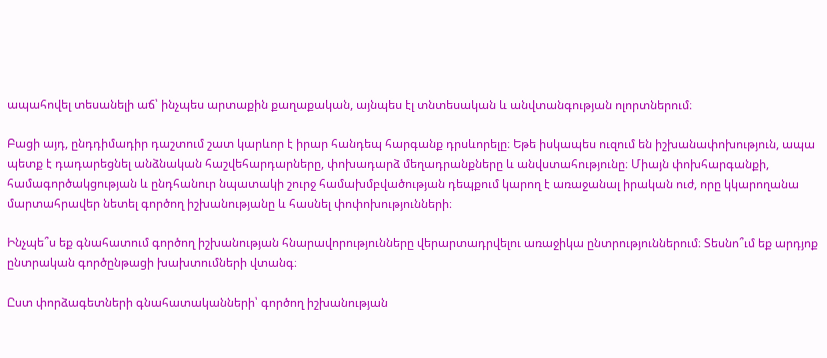ապահովել տեսանելի աճ՝ ինչպես արտաքին քաղաքական, այնպես էլ տնտեսական և անվտանգության ոլորտներում։

Բացի այդ, ընդդիմադիր դաշտում շատ կարևոր է իրար հանդեպ հարգանք դրսևորելը։ Եթե իսկապես ուզում են իշխանափոխություն, ապա պետք է դադարեցնել անձնական հաշվեհարդարները, փոխադարձ մեղադրանքները և անվստահությունը։ Միայն փոխհարգանքի, համագործակցության և ընդհանուր նպատակի շուրջ համախմբվածության դեպքում կարող է առաջանալ իրական ուժ, որը կկարողանա մարտահրավեր նետել գործող իշխանությանը և հասնել փոփոխությունների։

Ինչպե՞ս եք գնահատում գործող իշխանության հնարավորությունները վերարտադրվելու առաջիկա ընտրություններում։ Տեսնո՞ւմ եք արդյոք ընտրական գործընթացի խախտումների վտանգ։

Ըստ փորձագետների գնահատականների՝ գործող իշխանության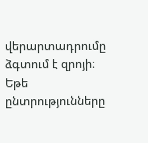վերարտադրումը ձգտում է զրոյի։ Եթե ընտրությունները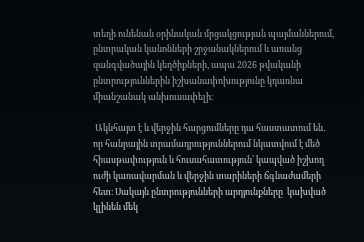տեղի ունենան օրինական մրցակցության պայմաններում, ընտրական կանոնների շրջանակներում և առանց զանգվածային կեղծիքների, ապա 2026 թվականի ընտրություններին իշխանափոխությունը կդառնա միանշանակ անխուսափելի։

 Ակնհայտ է և վերջին հարցումները դա հաստատում են․ որ հանրային տրամադրություններում նկատվում է մեծ հիասթափություն և հուսահատություն՝ կապված իշխող ուժի կառավարման և վերջին տարիների ճգնաժամերի հետ։ Սակայն ընտրությունների արդյունքները  կախված կլինեն մեկ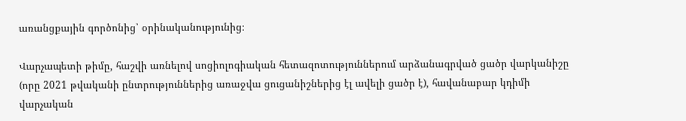առանցքային գործոնից՝ օրինականությունից։

Վարչապետի թիմը, հաշվի առնելով սոցիոլոգիական հետազոտություններում արձանագրված ցածր վարկանիշը (որը 2021 թվականի ընտրություններից առաջվա ցուցանիշներից էլ ավելի ցածր է), հավանաբար կդիմի վարչական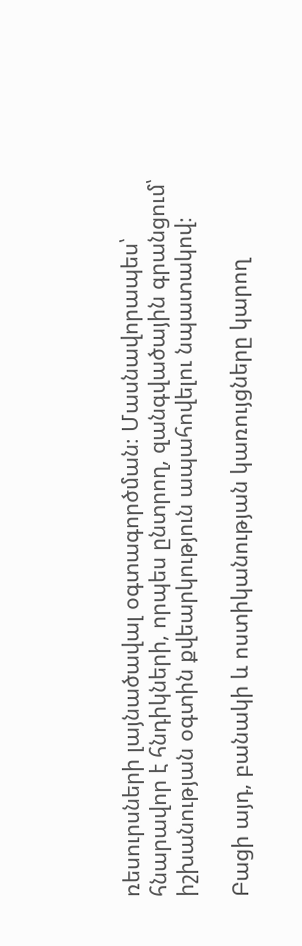ռեսուրսների լայնածավալ օգտագործման։ Մասնավորապես՝ հնարավոր է հնդիկների, որպես ընտրող, զանգվածային գրանցում՝ իշխանության օգտին քվեարկություն ապահովելու նպատակով։

Բացի այդ, բանակի և ոստիկանության կառույցները կարող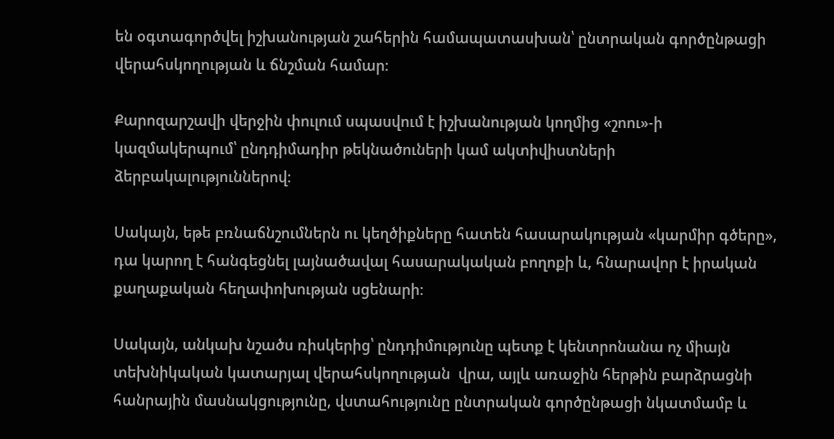են օգտագործվել իշխանության շահերին համապատասխան՝ ընտրական գործընթացի վերահսկողության և ճնշման համար։

Քարոզարշավի վերջին փուլում սպասվում է իշխանության կողմից «շոու»-ի կազմակերպում՝ ընդդիմադիր թեկնածուների կամ ակտիվիստների ձերբակալություններով։

Սակայն, եթե բռնաճնշումներն ու կեղծիքները հատեն հասարակության «կարմիր գծերը», դա կարող է հանգեցնել լայնածավալ հասարակական բողոքի և, հնարավոր է իրական քաղաքական հեղափոխության սցենարի։

Սակայն, անկախ նշածս ռիսկերից՝ ընդդիմությունը պետք է կենտրոնանա ոչ միայն տեխնիկական կատարյալ վերահսկողության  վրա, այլև առաջին հերթին բարձրացնի հանրային մասնակցությունը, վստահությունը ընտրական գործընթացի նկատմամբ և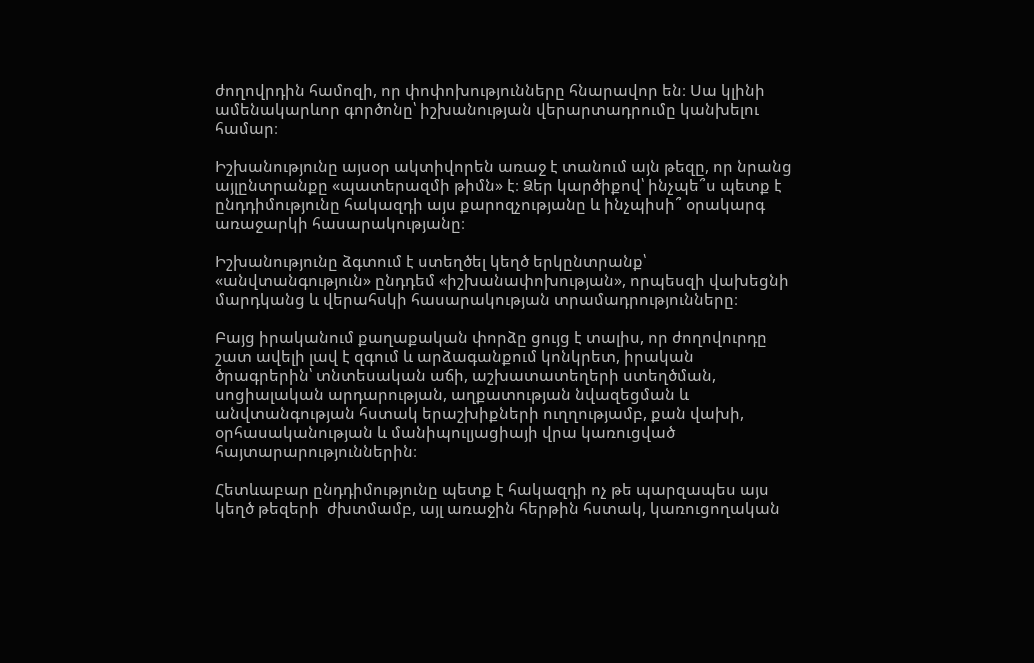ժողովրդին համոզի, որ փոփոխությունները հնարավոր են։ Սա կլինի ամենակարևոր գործոնը՝ իշխանության վերարտադրումը կանխելու համար։

Իշխանությունը այսօր ակտիվորեն առաջ է տանում այն թեզը, որ նրանց այլընտրանքը «պատերազմի թիմն» է։ Ձեր կարծիքով՝ ինչպե՞ս պետք է ընդդիմությունը հակազդի այս քարոզչությանը և ինչպիսի՞ օրակարգ առաջարկի հասարակությանը։

Իշխանությունը ձգտում է ստեղծել կեղծ երկընտրանք՝ «անվտանգություն» ընդդեմ «իշխանափոխության», որպեսզի վախեցնի մարդկանց և վերահսկի հասարակության տրամադրությունները։

Բայց իրականում քաղաքական փորձը ցույց է տալիս, որ ժողովուրդը շատ ավելի լավ է զգում և արձագանքում կոնկրետ, իրական ծրագրերին՝ տնտեսական աճի, աշխատատեղերի ստեղծման, սոցիալական արդարության, աղքատության նվազեցման և անվտանգության հստակ երաշխիքների ուղղությամբ, քան վախի, օրհասականության և մանիպուլյացիայի վրա կառուցված հայտարարություններին։

Հետևաբար ընդդիմությունը պետք է հակազդի ոչ թե պարզապես այս կեղծ թեզերի  ժխտմամբ, այլ առաջին հերթին հստակ, կառուցողական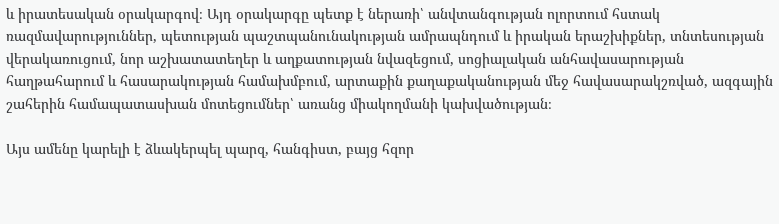և իրատեսական օրակարգով։ Այդ օրակարգը պետք է ներառի՝ անվտանգության ոլորտում հստակ ռազմավարություններ, պետության պաշտպանունակության ամրապնդում և իրական երաշխիքներ, տնտեսության վերակառուցում, նոր աշխատատեղեր և աղքատության նվազեցում, սոցիալական անհավասարության հաղթահարում և հասարակության համախմբում, արտաքին քաղաքականության մեջ հավասարակշռված, ազգային շահերին համապատասխան մոտեցումներ՝ առանց միակողմանի կախվածության։

Այս ամենը կարելի է ձևակերպել պարզ, հանգիստ, բայց հզոր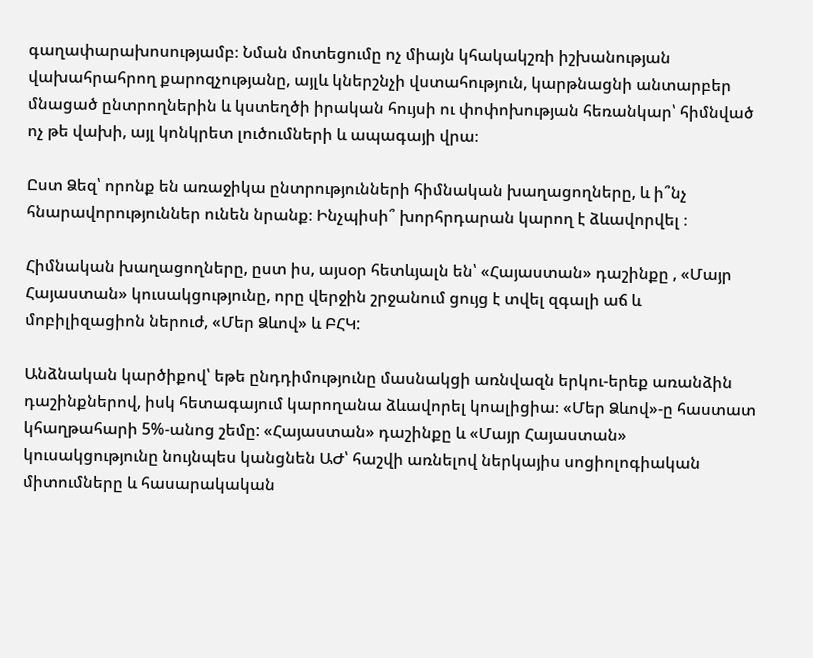գաղափարախոսությամբ։ Նման մոտեցումը ոչ միայն կհակակշռի իշխանության վախահրահրող քարոզչությանը, այլև կներշնչի վստահություն, կարթնացնի անտարբեր մնացած ընտրողներին և կստեղծի իրական հույսի ու փոփոխության հեռանկար՝ հիմնված ոչ թե վախի, այլ կոնկրետ լուծումների և ապագայի վրա։

Ըստ Ձեզ՝ որոնք են առաջիկա ընտրությունների հիմնական խաղացողները, և ի՞նչ հնարավորություններ ունեն նրանք։ Ինչպիսի՞ խորհրդարան կարող է ձևավորվել ։

Հիմնական խաղացողները, ըստ իս, այսօր հետևյալն են՝ «Հայաստան» դաշինքը , «Մայր Հայաստան» կուսակցությունը, որը վերջին շրջանում ցույց է տվել զգալի աճ և մոբիլիզացիոն ներուժ, «Մեր Ձևով» և ԲՀԿ:

Անձնական կարծիքով՝ եթե ընդդիմությունը մասնակցի առնվազն երկու-երեք առանձին դաշինքներով, իսկ հետագայում կարողանա ձևավորել կոալիցիա։ «Մեր Ձևով»-ը հաստատ կհաղթահարի 5%-անոց շեմը: «Հայաստան» դաշինքը և «Մայր Հայաստան» կուսակցությունը նույնպես կանցնեն ԱԺ՝ հաշվի առնելով ներկայիս սոցիոլոգիական միտումները և հասարակական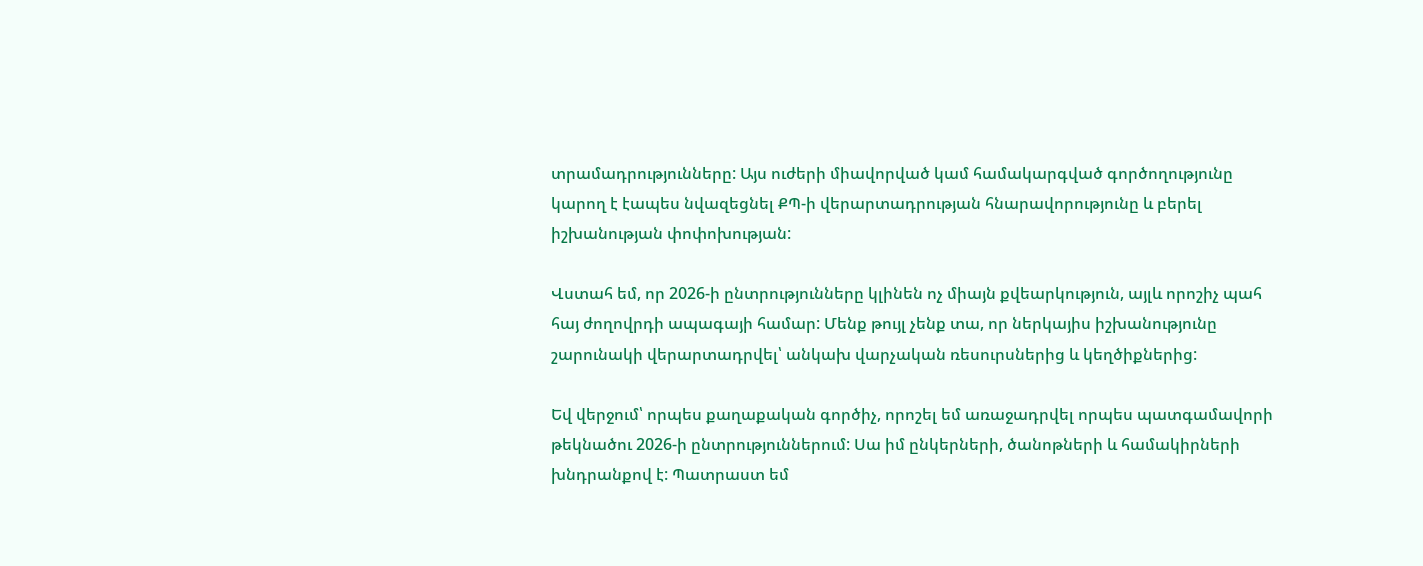տրամադրությունները: Այս ուժերի միավորված կամ համակարգված գործողությունը կարող է էապես նվազեցնել ՔՊ-ի վերարտադրության հնարավորությունը և բերել իշխանության փոփոխության:

Վստահ եմ, որ 2026-ի ընտրությունները կլինեն ոչ միայն քվեարկություն, այլև որոշիչ պահ հայ ժողովրդի ապագայի համար: Մենք թույլ չենք տա, որ ներկայիս իշխանությունը շարունակի վերարտադրվել՝ անկախ վարչական ռեսուրսներից և կեղծիքներից:

Եվ վերջում՝ որպես քաղաքական գործիչ, որոշել եմ առաջադրվել որպես պատգամավորի թեկնածու 2026-ի ընտրություններում: Սա իմ ընկերների, ծանոթների և համակիրների խնդրանքով է: Պատրաստ եմ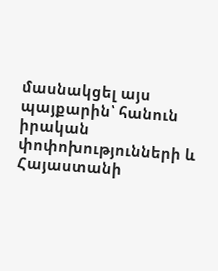մասնակցել այս պայքարին՝ հանուն իրական փոփոխությունների և Հայաստանի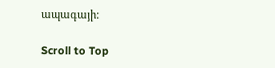ապագայի:

Scroll to Top